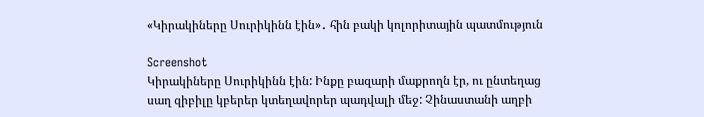«Կիրակիները Սուրիկինն էին»․ հին բակի կոլորիտային պատմություն

Screenshot
Կիրակիները Սուրիկինն էին: Ինքը բազարի մաքրողն էր, ու ընտեղաց սաղ զիբիլը կբերեր կտեղավորեր պադվալի մեջ: Չինաստանի աղբի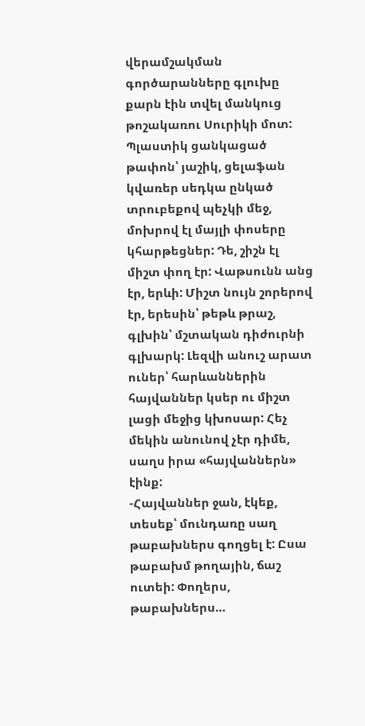վերամշակման գործարանները գլուխը քարն էին տվել մանկուց թոշակառու Սուրիկի մոտ: Պլաստիկ ցանկացած թափոն՝ յաշիկ, ցելաֆան կվառեր սեդկա ընկած տրուբեքով պեչկի մեջ, մոխրով էլ մայլի փոսերը կհարթեցներ: Դե, շիշն էլ միշտ փող էր: Վաթսունն անց էր, երևի: Միշտ նույն շորերով էր, երեսին՝ թեթև թրաշ, գլխին՝ մշտական դիժուրնի գլխարկ: Լեզվի անուշ արատ ուներ՝ հարևաններին հայվաններ կսեր ու միշտ լացի մեջից կխոսար: Հեչ մեկին անունով չէր դիմե, սաղս իրա «հայվաններն» էինք:
-Հայվաններ ջան, էկեք, տեսեք՝ մունդառը սաղ թաբախներս գողցել է: Ըսա թաբախմ թողային, ճաշ ուտեի: Փողերս, թաբախներս…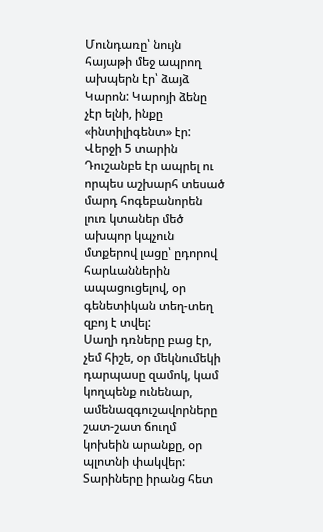Մունդառը՝ նույն հայաթի մեջ ապրող ախպերն էր՝ ձայձ Կարոն: Կարոյի ձենը չէր ելնի, ինքը «ինտիլիգենտ» էր: Վերջի 5 տարին Դուշանբե էր ապրել ու որպես աշխարհ տեսած մարդ հոգեբանորեն լուռ կտաներ մեծ ախպոր կպչուն մտքերով լացը՝ ըդորով հարևաններին ապացուցելով, օր գենետիկան տեղ-տեղ զբոյ է տվել:
Սաղի դռները բաց էր, չեմ հիշե, օր մեկնումեկի դարպասը զամոկ, կամ կողպենք ունենար, ամենազգուշավորները շատ-շատ ճուղմ կոխեին արանքը, օր պլոտնի փակվեր:
Տարիները իրանց հետ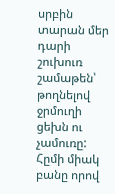սրբին տարան մեր դարի շուխուռ շամաթեն՝ թողնելով ջրմուղի ցեխն ու չամուռը: Հըմի միակ բանը որով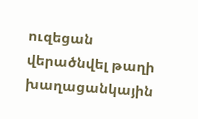ուզեցան վերածնվել թաղի խաղացանկային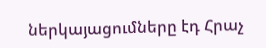ներկայացումները էդ Հրաչ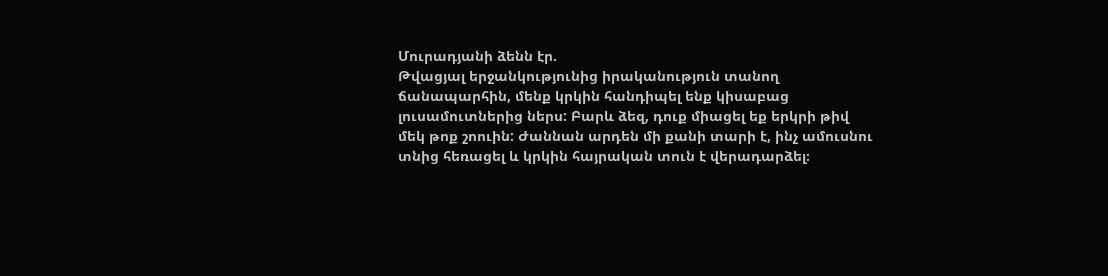Մուրադյանի ձենն էր.
Թվացյալ երջանկությունից իրականություն տանող ճանապարհին, մենք կրկին հանդիպել ենք կիսաբաց լուսամուտներից ներս: Բարև ձեզ, դուք միացել եք երկրի թիվ մեկ թոք շոուին: Ժաննան արդեն մի քանի տարի է, ինչ ամուսնու տնից հեռացել և կրկին հայրական տուն է վերադարձել։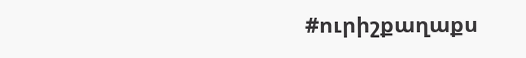#ուրիշքաղաքս